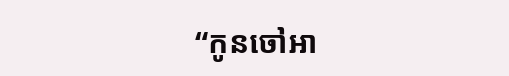“កូនចៅអា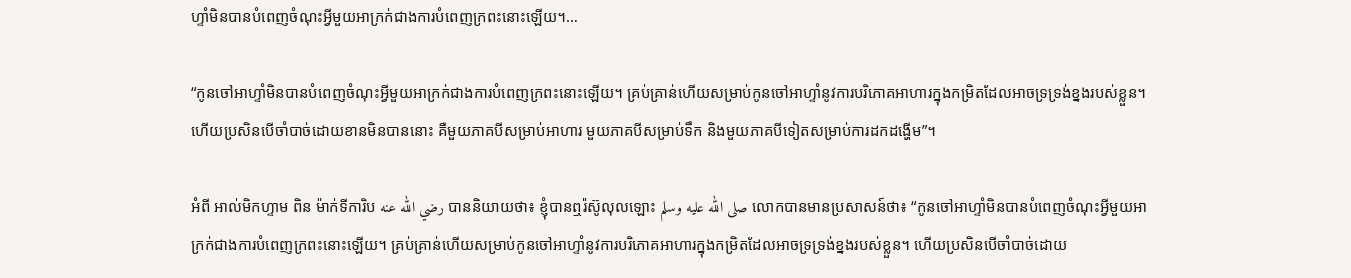ហ្ទាំមិនបានបំពេញចំណុះអ្វីមួយអាក្រក់ជាងការបំពេញក្រពះនោះឡើយ។…

“កូនចៅអាហ្ទាំមិនបានបំពេញចំណុះអ្វីមួយអាក្រក់ជាងការបំពេញក្រពះនោះឡើយ។ គ្រប់គ្រាន់ហើយសម្រាប់កូនចៅអាហ្ទាំនូវការបរិភោគអាហារក្នុងកម្រិតដែលអាចទ្រទ្រង់ខ្នងរបស់ខ្លួន។ ហើយប្រសិនបើចាំបាច់ដោយខានមិនបាននោះ គឺមួយភាគបីសម្រាប់អាហារ មួយភាគបីសម្រាប់ទឹក និងមួយភាគបីទៀតសម្រាប់ការដកដង្ហើម”។

អំពី អាល់មិកហ្ទាម ពិន ម៉ាក់ទីការិប رضي الله عنه បាននិយាយថា៖ ខ្ញុំបានឮរ៉ស៊ូលុលឡោះ صلى الله عليه وسلم លោកបានមានប្រសាសន៍ថា៖ “កូនចៅអាហ្ទាំមិនបានបំពេញចំណុះអ្វីមួយអាក្រក់ជាងការបំពេញក្រពះនោះឡើយ។ គ្រប់គ្រាន់ហើយសម្រាប់កូនចៅអាហ្ទាំនូវការបរិភោគអាហារក្នុងកម្រិតដែលអាចទ្រទ្រង់ខ្នងរបស់ខ្លួន។ ហើយប្រសិនបើចាំបាច់ដោយ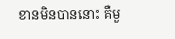ខានមិនបាននោះ គឺមួ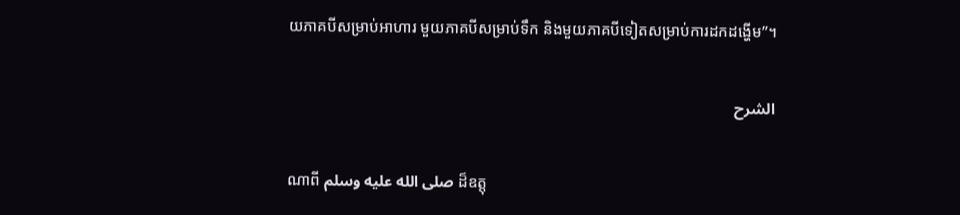យភាគបីសម្រាប់អាហារ មួយភាគបីសម្រាប់ទឹក និងមួយភាគបីទៀតសម្រាប់ការដកដង្ហើម”។

الشرح

ណាពី صلى الله عليه وسلم ដ៏ឧត្តុ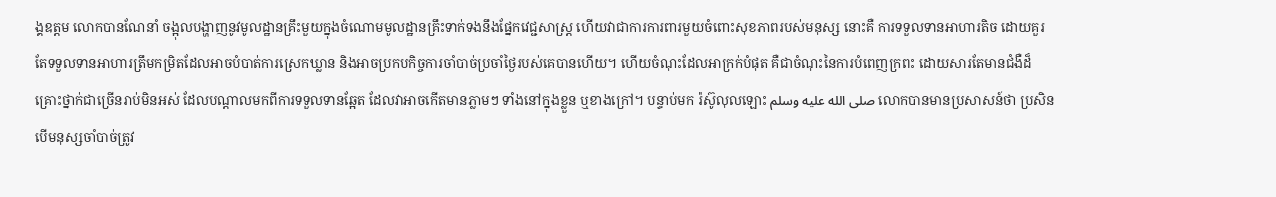ង្គឧត្តម លោកបានណែនាំ ចង្អុលបង្ហាញនូវមូលដ្ឋានគ្រឹះមួយក្នុងចំណោមមូលដ្ឋានគ្រឹះទាក់ទងនឹងផ្នែកវេជ្ជសាស្រ្ត ហើយវាជាការការពារមួយចំពោះសុខភាពរបស់មនុស្ស នោះគឺ ការទទួលទានអាហារតិច ដោយគួរតែទទួលទានអាហារត្រឹមកម្រិតដែលអាចបំបាត់ការស្រេកឃ្លាន និងអាចប្រកបកិច្ចការចាំបាច់ប្រចាំថ្ងៃរបស់គេបានហើយ។ ហើយចំណុះដែលអាក្រក់បំផុត គឺជាចំណុះនៃការបំពេញក្រពះ ដោយសារតែមានជំងឺដ៏គ្រោះថ្នាក់ជាច្រើនរាប់មិនអស់ ដែលបណ្តាលមកពីការទទួលទានឆ្អែត ដែលវាអាចកើតមានភ្លាមៗ ទាំងនៅក្នុងខ្លួន ឬខាងក្រៅ។ បន្ទាប់មក រ៉ស៊ូលុលឡោះ صلى الله عليه وسلم លោកបានមានប្រសាសន៍ថា ប្រសិនបើមនុស្សចាំបាច់ត្រូវ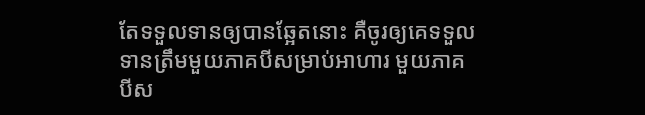តែទទួលទានឲ្យបានឆ្អែតនោះ គឺចូរឲ្យគេទទួលទានត្រឹមមួយភាគបីសម្រាប់អាហារ មួយភាគបីស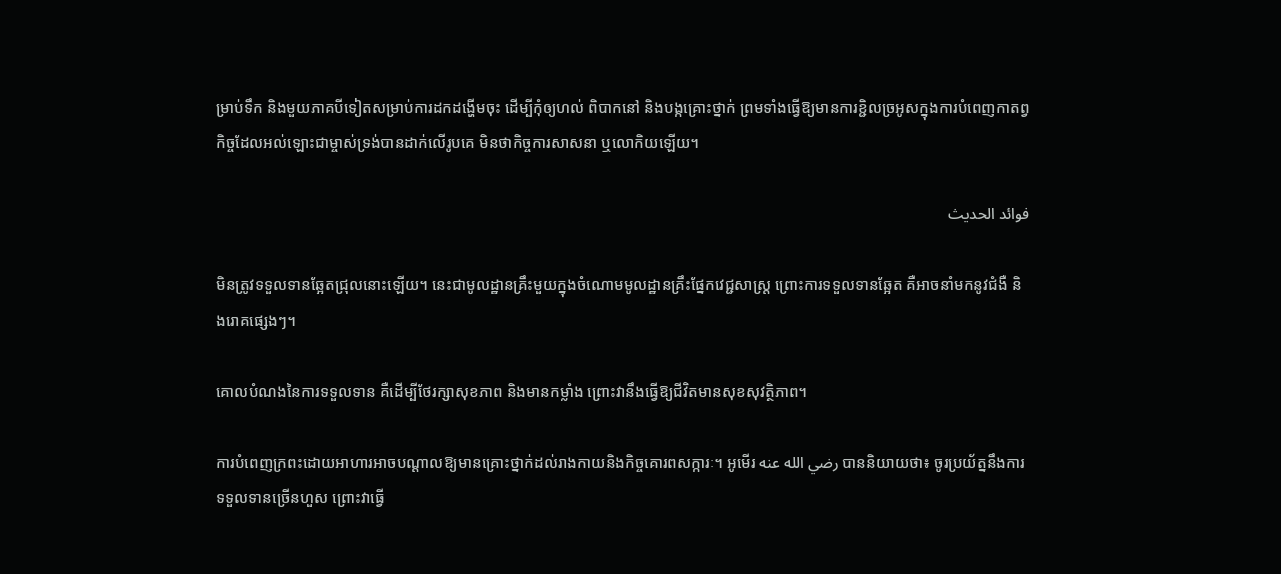ម្រាប់ទឹក និងមួយភាគបីទៀតសម្រាប់ការដកដង្ហើមចុះ ដើម្បីកុំឲ្យហល់ ពិបាកនៅ និងបង្កគ្រោះថ្នាក់ ព្រមទាំងធ្វើឱ្យមានការខ្ជិលច្រអូសក្នុងការបំពេញកាតព្វកិច្ចដែលអល់ឡោះជាម្ចាស់ទ្រង់បានដាក់លើរូបគេ មិនថាកិច្ចការសាសនា ឬលោកិយឡើយ។

فوائد الحديث

មិនត្រូវទទួលទានឆ្អែតជ្រុលនោះឡើយ។ នេះជាមូលដ្ឋានគ្រឹះមួយក្នុងចំណោមមូលដ្ឋានគ្រឹះផ្នែកវេជ្ជសាស្រ្ត ព្រោះការទទួលទានឆ្អែត គឺអាចនាំមកនូវជំងឺ និងរោគផ្សេងៗ។

គោលបំណងនៃការទទួលទាន គឺដើម្បីថែរក្សាសុខភាព និងមានកម្លាំង ព្រោះវានឹងធ្វើឱ្យជីវិតមានសុខសុវត្ថិភាព។

ការបំពេញក្រពះដោយអាហារអាចបណ្តាលឱ្យមានគ្រោះថ្នាក់ដល់រាងកាយនិងកិច្ចគោរពសក្ការៈ។ អូមើរ رضي الله عنه បាននិយាយថា៖ ចូរប្រយ័ត្ននឹងការទទួលទានច្រើនហួស ព្រោះវាធ្វើ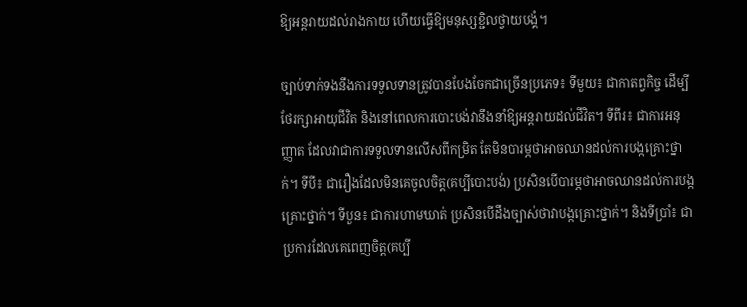ឱ្យអន្តរាយដល់រាងកាយ ហើយធ្វើឱ្យមនុស្សខ្ជិលថ្វាយបង្គំ។

ច្បាប់ទាក់ទងនឹងការទទួលទានត្រូវបានបែងចែកជាច្រើនប្រភេទ៖ ទីមួយ៖ ជាកាតព្វកិច្ច ដើម្បីថែរក្សាអាយុជីវិត និងនៅពេលការបោះបង់វានឹងនាំឱ្យអន្តរាយដល់ជីវិត។ ទីពីរ៖ ជាការអនុញ្ញាត ដែលវាជាការទទួលទានលើសពីកម្រិត តែមិនបារម្ភថាអាចឈានដល់ការបង្កគ្រោះថ្នាក់។ ទីបី៖ ជារឿងដែលមិនគេចូលចិត្ត(គប្បីបោះបង់) ប្រសិនបើបារម្ភថាអាចឈានដល់ការបង្កគ្រោះថ្នាក់។ ទីបួន៖ ជាការហាមឃាត់ ប្រសិនបើដឹងច្បាស់ថាវាបង្កគ្រោះថ្នាក់។ និងទីប្រាំ៖ ជាប្រការដែលគេពេញចិត្ត(គប្បី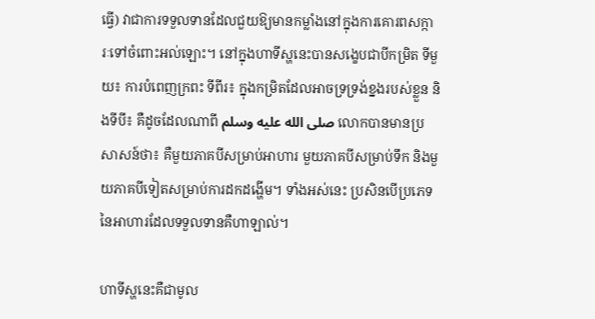ធ្វើ) វាជាការទទួលទានដែលជួយឱ្យមានកម្លាំងនៅក្នុងការគោរពសក្ការៈទៅចំពោះអល់ឡោះ។ នៅក្នុងហាទីស្ហនេះបានសង្ខេបជាបីកម្រិត ទីមួយ៖ ការបំពេញក្រពះ ទីពីរ៖ ក្នុងកម្រិតដែលអាចទ្រទ្រង់ខ្នងរបស់ខ្លួន និងទីបី៖ គឺដូចដែលណាពី صلى الله عليه وسلم លោកបានមានប្រសាសន៍ថា៖ គឺមួយភាគបីសម្រាប់អាហារ មួយភាគបីសម្រាប់ទឹក និងមួយភាគបីទៀតសម្រាប់ការដកដង្ហើម។ ទាំងអស់នេះ ប្រសិនបើប្រភេទនៃអាហារដែលទទួលទានគឺហាឡាល់។

ហាទីស្ហនេះគឺជាមូល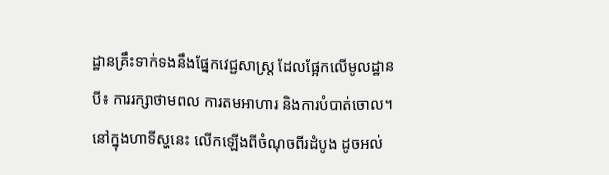ដ្ឋានគ្រឹះទាក់ទងនឹងផ្នែកវេជ្ជសាស្រ្ត ដែលផ្អែកលើមូលដ្ឋានបី៖ ការរក្សាថាមពល ការតមអាហារ និងការបំបាត់ចោល។ នៅក្នុងហាទីស្ហនេះ លើកឡើងពីចំណុចពីរដំបូង ដូចអល់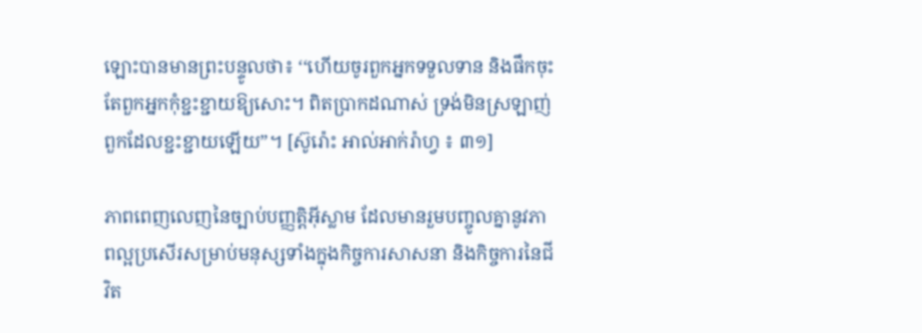ឡោះបានមានព្រះបន្ទូលថា៖ ‘‘ហើយចូរពួកអ្នកទទួលទាន និងផឹកចុះ តែពួកអ្នកកុំខ្ជះខ្ជាយឱ្យសោះ។ ពិតប្រាកដណាស់ ទ្រង់មិនស្រឡាញ់ពួកដែលខ្ជះខ្ជាយឡើយ”។ [ស៊ូរ៉ោះ អាល់អាក់រ៉ាហ្វ ៖ ៣១]

ភាពពេញលេញនៃច្បាប់បញ្ញត្តិអ៊ីស្លាម ដែលមានរួមបញ្ចូលគ្នានូវភាពល្អប្រសើរសម្រាប់មនុស្សទាំងក្នុងកិច្ចការសាសនា និងកិច្ចការនៃជីវិត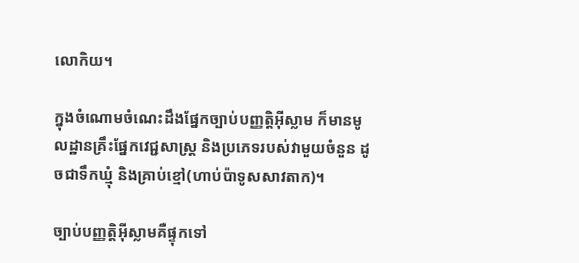លោកិយ។

ក្នុងចំណោមចំណេះដឹងផ្នែកច្បាប់បញ្ញត្តិអ៊ីស្លាម ក៏មានមូលដ្ឋានគ្រឹះផ្នែកវេជ្ជសាស្រ្ត និងប្រភេទរបស់វាមួយចំនួន ដូចជាទឹកឃ្មុំ និងគ្រាប់ខ្មៅ(ហាប់ប៉ាទូសសាវតាក)។

ច្បាប់បញ្ញត្តិអ៊ីស្លាមគឺផ្ទុកទៅ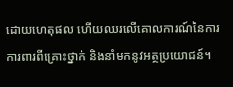ដោយហេតុផល ហើយឈរលើគោលការណ៍នៃការការពារពីគ្រោះថ្នាក់ និងនាំមកនូវអត្ថប្រយោជន៍។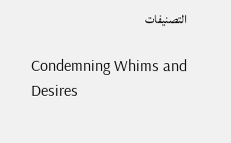التصنيفات

Condemning Whims and Desires